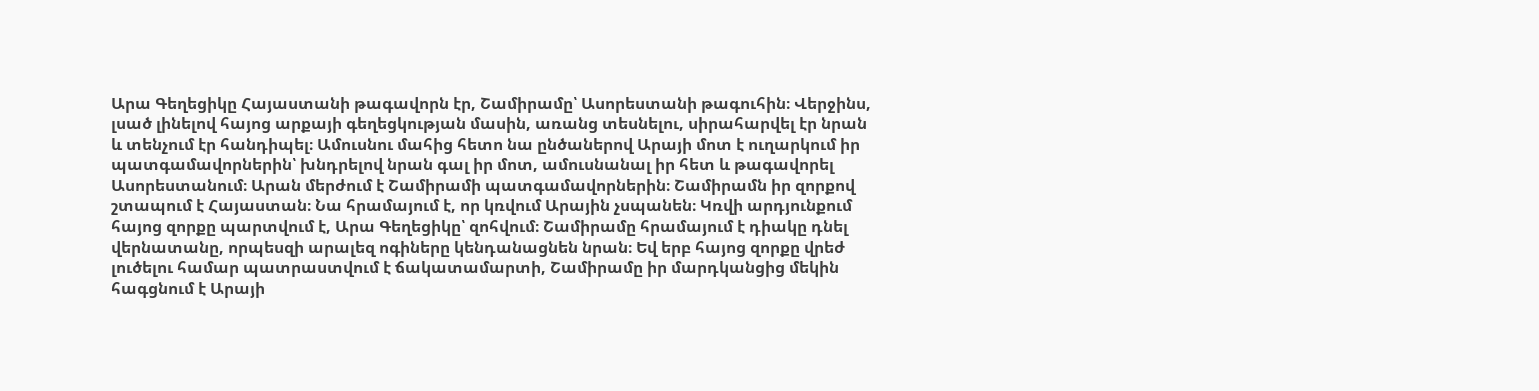Արա Գեղեցիկը Հայաստանի թագավորն էր, Շամիրամը՝ Ասորեստանի թագուհին։ Վերջինս, լսած լինելով հայոց արքայի գեղեցկության մասին, առանց տեսնելու, սիրահարվել էր նրան և տենչում էր հանդիպել։ Ամուսնու մահից հետո նա ընծաներով Արայի մոտ է ուղարկում իր պատգամավորներին՝ խնդրելով նրան գալ իր մոտ, ամուսնանալ իր հետ և թագավորել Ասորեստանում։ Արան մերժում է Շամիրամի պատգամավորներին։ Շամիրամն իր զորքով շտապում է Հայաստան։ Նա հրամայում է, որ կռվում Արային չսպանեն։ Կռվի արդյունքում հայոց զորքը պարտվում է, Արա Գեղեցիկը՝ զոհվում։ Շամիրամը հրամայում է դիակը դնել վերնատանը, որպեսզի արալեզ ոգիները կենդանացնեն նրան։ Եվ երբ հայոց զորքը վրեժ լուծելու համար պատրաստվում է ճակատամարտի, Շամիրամը իր մարդկանցից մեկին հագցնում է Արայի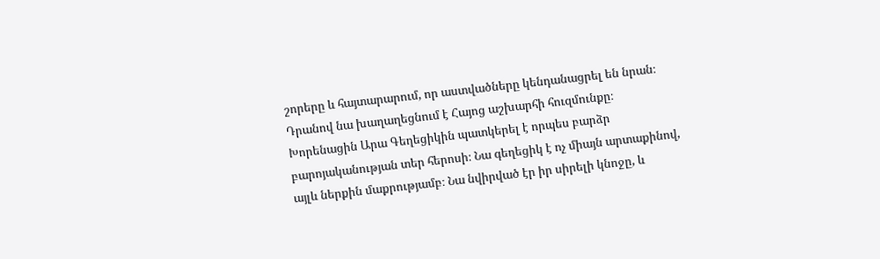շորերը և հայտարարում, որ աստվածները կենդանացրել են նրան։ Դրանով նա խաղաղեցնում է Հայոց աշխարհի հուզմունքը։
Խորենացին Արա Գեղեցիկին պատկերել է որպես բարձր բարոյականության տեր հերոսի։ Նա գեղեցիկ է ոչ միայն արտաքինով, այլև ներքին մաքրությամբ։ Նա նվիրված էր իր սիրելի կնոջը, և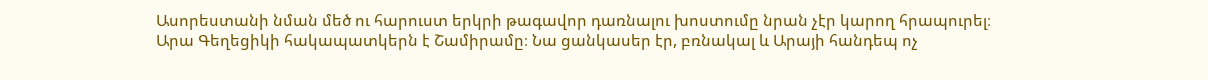Ասորեստանի նման մեծ ու հարուստ երկրի թագավոր դառնալու խոստումը նրան չէր կարող հրապուրել։
Արա Գեղեցիկի հակապատկերն է Շամիրամը։ Նա ցանկասեր էր, բռնակալ և Արայի հանդեպ ոչ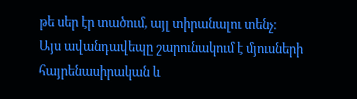թե սեր էր տածում, այլ տիրանալու տենչ։
Այս ավանդավեպը շարունակում է մյուսների հայրենասիրական և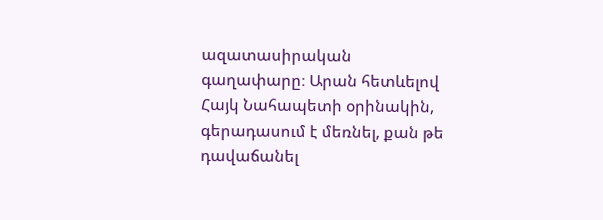ազատասիրական գաղափարը։ Արան հետևելով Հայկ Նահապետի օրինակին, գերադասում է մեռնել, քան թե դավաճանել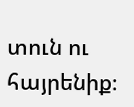տուն ու հայրենիք։